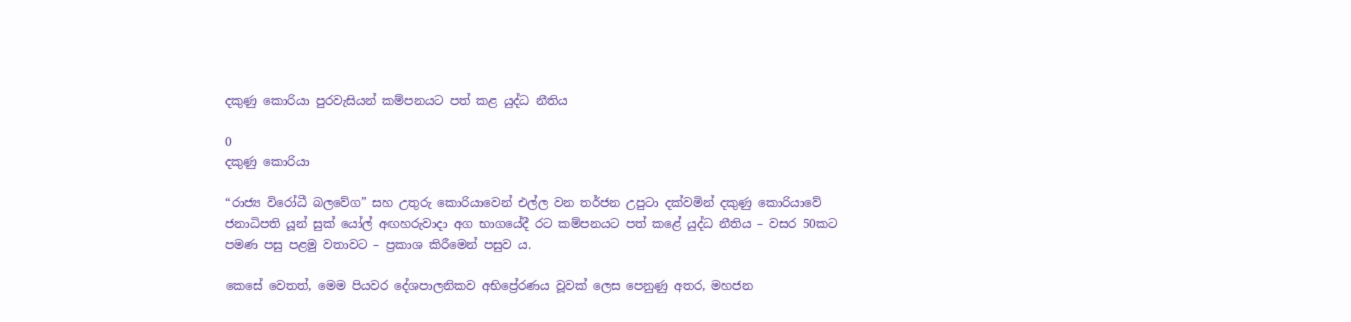දකුණු කොරියා පුරවැසියන් කම්පනයට පත් කළ යුද්ධ නීතිය

0
දකුණු කොරියා

“රාජ්‍ය විරෝධී බලවේග” සහ උතුරු කොරියාවෙන් එල්ල වන තර්ජන උපුටා දක්වමින් දකුණු කොරියාවේ ජනාධිපති යූන් සුක් යෝල් අඟහරුවාදා අග භාගයේදී රට කම්පනයට පත් කළේ යුද්ධ නීතිය – වසර 50කට පමණ පසු පළමු වතාවට – ප්‍රකාශ කිරීමෙන් පසුව ය.

කෙසේ වෙතත්, මෙම පියවර දේශපාලනිකව අභිප්‍රේරණය වූවක් ලෙස පෙනුණු අතර, මහජන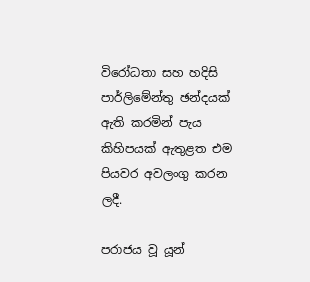විරෝධතා සහ හදිසි පාර්ලිමේන්තු ඡන්දයක් ඇති කරමින් පැය කිහිපයක් ඇතුළත එම පියවර අවලංගු කරන ලදී.

පරාජය වූ යූන්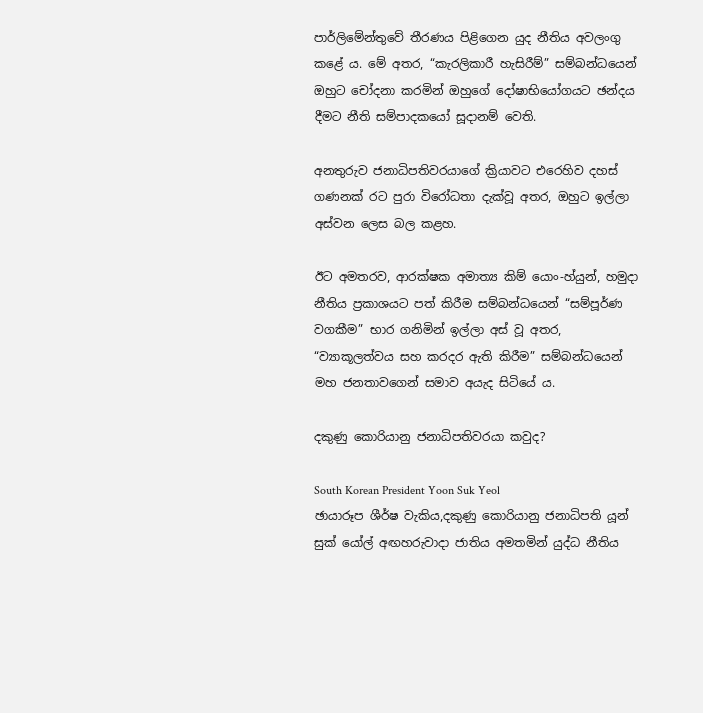පාර්ලිමේන්තුවේ තීරණය පිළිගෙන යුද නීතිය අවලංගු කළේ ය. මේ අතර, “කැරලිකාරී හැසිරීම්” සම්බන්ධයෙන් ඔහුට චෝදනා කරමින් ඔහුගේ දෝෂාභියෝගයට ඡන්දය දීමට නීති සම්පාදකයෝ සූදානම් වෙති.

අනතුරුව ජනාධිපතිවරයාගේ ක්‍රියාවට එරෙහිව දහස් ගණනක් රට පුරා විරෝධතා දැක්වූ අතර, ඔහුට ඉල්ලා අස්වන ලෙස බල කළහ.

ඊට අමතරව, ආරක්ෂක අමාත්‍ය කිම් යොං-හ්යුන්, හමුදා නීතිය ප්‍රකාශයට පත් කිරීම සම්බන්ධයෙන් “සම්පූර්ණ වගකීම” භාර ගනිමින් ඉල්ලා අස් වූ අතර, “ව්‍යාකූලත්වය සහ කරදර ඇති කිරීම” සම්බන්ධයෙන් මහ ජනතාවගෙන් සමාව අයැද සිටියේ ය.

දකුණු කොරියානු ජනාධිපතිවරයා කවුද?

South Korean President Yoon Suk Yeol
ඡායාරූප ශීර්ෂ වැකිය,දකුණු කොරියානු ජනාධිපති යූන් සුක් යෝල් අඟහරුවාදා ජාතිය අමතමින් යුද්ධ නීතිය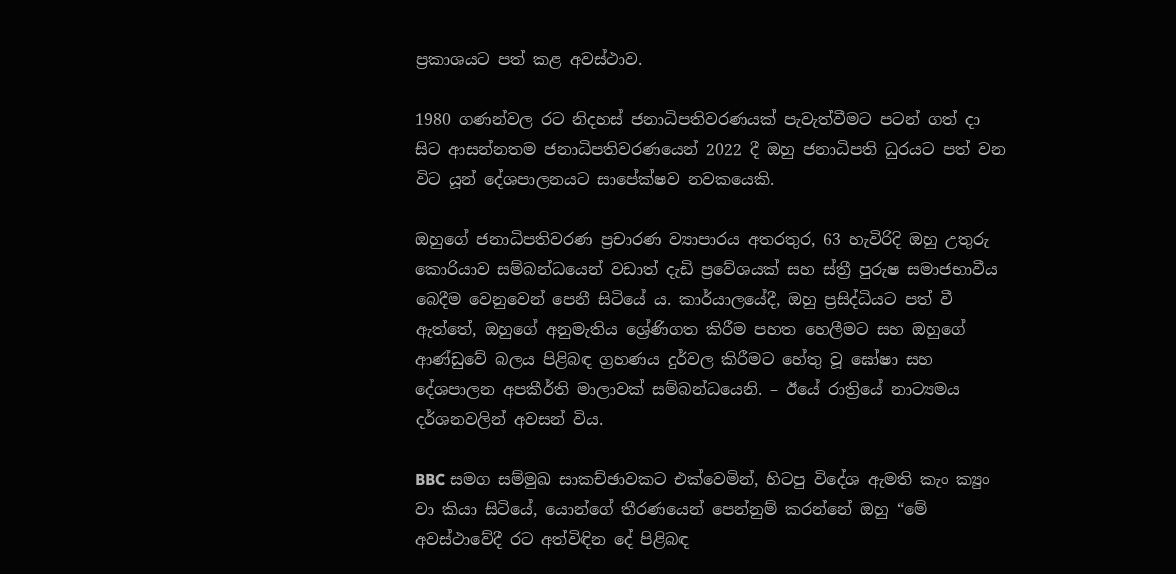ප්‍රකාශයට පත් කළ අවස්ථාව.

1980 ගණන්වල රට නිදහස් ජනාධිපතිවරණයක් පැවැත්වීමට පටන් ගත් දා සිට ආසන්නතම ජනාධිපතිවරණයෙන් 2022 දී ඔහු ජනාධිපති ධුරයට පත් වන විට යූන් දේශපාලනයට සාපේක්ෂව නවකයෙකි.

ඔහුගේ ජනාධිපතිවරණ ප්‍රචාරණ ව්‍යාපාරය අතරතුර, 63 හැවිරිදි ඔහු උතුරු කොරියාව සම්බන්ධයෙන් වඩාත් දැඩි ප්‍රවේශයක් සහ ස්ත්‍රී පුරුෂ සමාජභාවීය බෙදීම වෙනුවෙන් පෙනී සිටියේ ය. කාර්යාලයේදී, ඔහු ප්‍රසිද්ධියට පත් වී ඇත්තේ, ඔහුගේ අනුමැතිය ශ්‍රේණිගත කිරීම පහත හෙලීමට සහ ඔහුගේ ආණ්ඩුවේ බලය පිළිබඳ ග්‍රහණය දුර්වල කිරීමට හේතු වූ ඝෝෂා සහ දේශපාලන අපකීර්ති මාලාවක් සම්බන්ධයෙනි. – ඊයේ රාත්‍රියේ නාට්‍යමය දර්ශනවලින් අවසන් විය.

BBC සමග සම්මුඛ සාකච්ඡාවකට එක්වෙමින්, හිටපු විදේශ ඇමති කැං ක්‍යුං වා කියා සිටියේ, යොන්ගේ තීරණයෙන් පෙන්නුම් කරන්නේ ඔහු “මේ අවස්ථාවේදී රට අත්විඳින දේ පිළිබඳ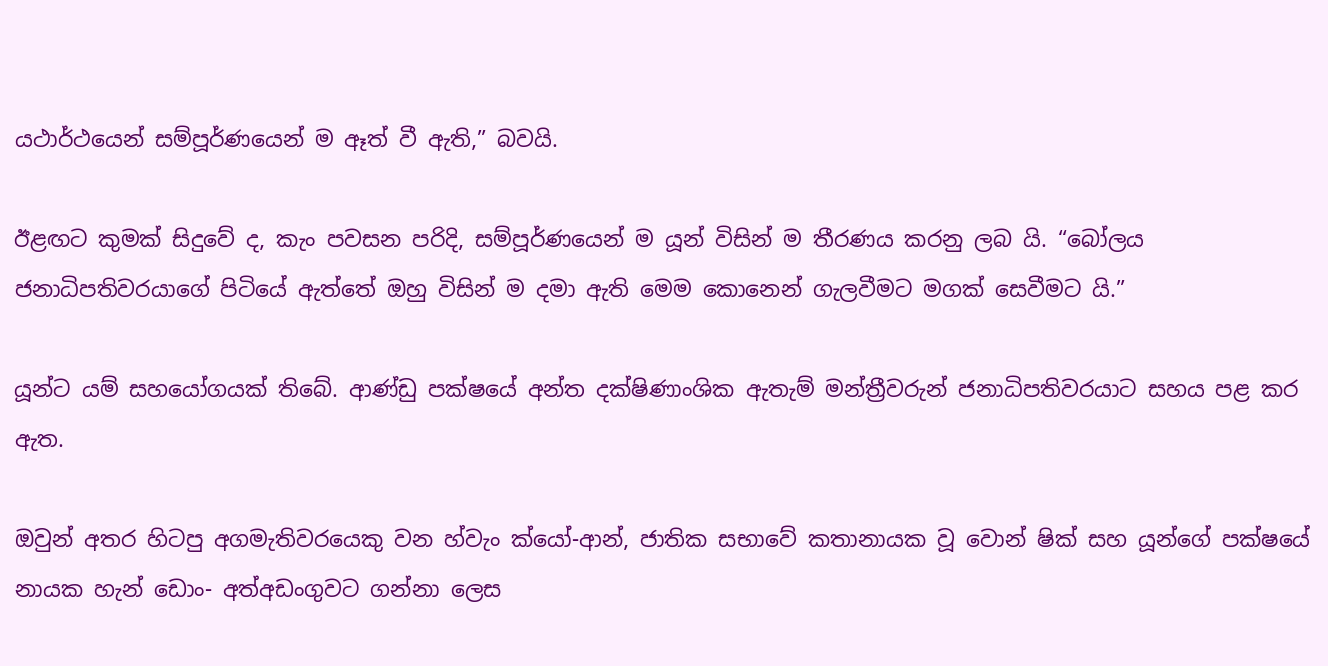යථාර්ථයෙන් සම්පූර්ණයෙන් ම ඈත් වී ඇති,” බවයි.

ඊළඟට කුමක් සිදුවේ ද, කැං පවසන පරිදි, සම්පූර්ණයෙන් ම යූන් විසින් ම තීරණය කරනු ලබ යි. “බෝලය ජනාධිපතිවරයාගේ පිටියේ ඇත්තේ ඔහු විසින් ම දමා ඇති මෙම කොනෙන් ගැලවීමට මගක් සෙවීමට යි.”

යූන්ට යම් සහයෝගයක් තිබේ. ආණ්ඩු පක්ෂයේ අන්ත දක්ෂිණාංශික ඇතැම් මන්ත්‍රීවරුන් ජනාධිපතිවරයාට සහය පළ කර ඇත.

ඔවුන් අතර හිටපු අගමැතිවරයෙකු වන හ්වැං ක්යෝ-ආන්, ජාතික සභාවේ කතානායක වූ වොන් ෂික් සහ යූන්ගේ පක්ෂයේ නායක හැන් ඩොං- අත්අඩංගුවට ගන්නා ලෙස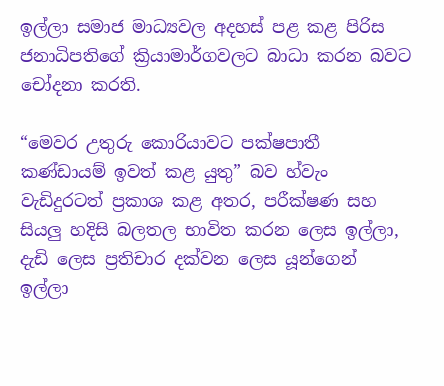ඉල්ලා සමාජ මාධ්‍යවල අදහස් පළ කළ පිරිස ජනාධිපතිගේ ක්‍රියාමාර්ගවලට බාධා කරන බවට චෝදනා කරති.

“මෙවර උතුරු කොරියාවට පක්ෂපාතී කණ්ඩායම් ඉවත් කළ යුතු” බව හ්වැං වැඩිදුරටත් ප්‍රකාශ කළ අතර, පරීක්ෂණ සහ සියලු හදිසි බලතල භාවිත කරන ලෙස ඉල්ලා, දැඩි ලෙස ප්‍රතිචාර දක්වන ලෙස යූන්ගෙන් ඉල්ලා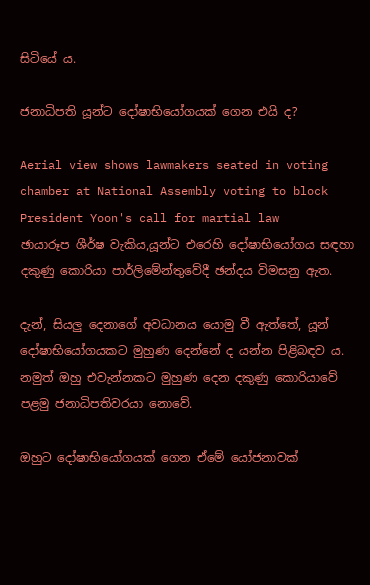සිටියේ ය.

ජනාධිපති යූන්ට දෝෂාභියෝගයක් ගෙන එයි ද?

Aerial view shows lawmakers seated in voting chamber at National Assembly voting to block President Yoon's call for martial law
ඡායාරූප ශීර්ෂ වැකිය,යූන්ට එරෙහි දෝෂාභියෝගය සඳහා දකුණු කොරියා පාර්ලිමේන්තුවේදී ඡන්දය විමසනු ඇත.

දැන්, සියලු දෙනාගේ අවධානය යොමු වී ඇත්තේ, යූන් දෝෂාභියෝගයකට මුහුණ දෙන්නේ ද යන්න පිළිබඳව ය. නමුත් ඔහු එවැන්නකට මුහුණ දෙන දකුණු කොරියාවේ පළමු ජනාධිපතිවරයා නොවේ.

ඔහුට දෝෂාභියෝගයක් ගෙන ඒමේ යෝජනාවක්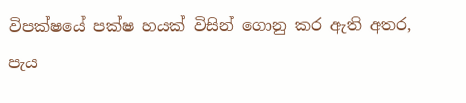විපක්ෂයේ පක්ෂ හයක් විසින් ගොනු කර ඇති අතර, පැය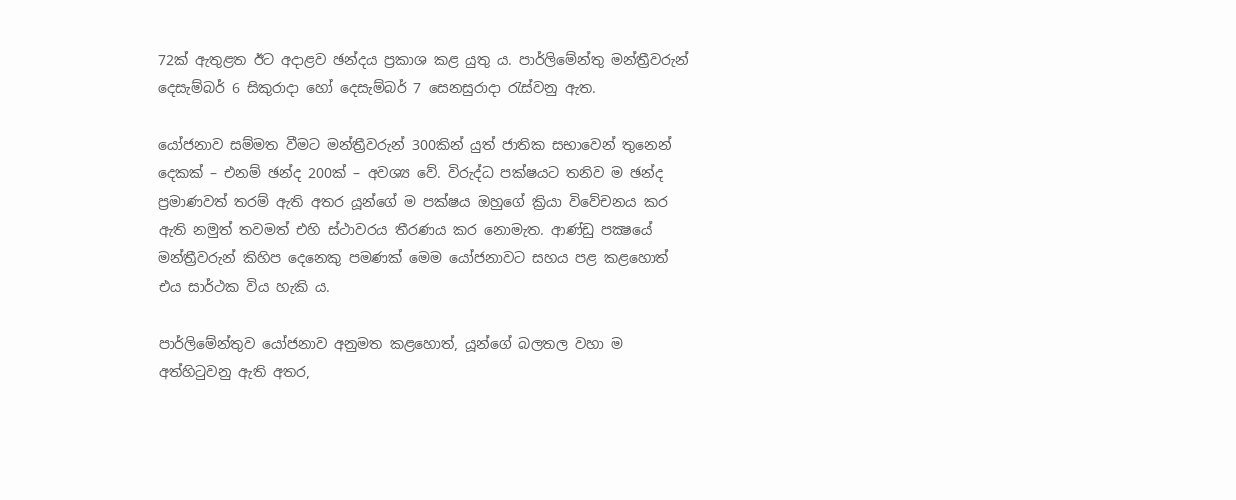72ක් ඇතුළත ඊට අදාළව ඡන්දය ප්‍රකාශ කළ යුතු ය. පාර්ලිමේන්තු මන්ත්‍රීවරුන් දෙසැම්බර් 6 සිකුරාදා හෝ දෙසැම්බර් 7 සෙනසුරාදා රැස්වනු ඇත.

යෝජනාව සම්මත වීමට මන්ත්‍රීවරුන් 300කින් යුත් ජාතික සභාවෙන් තුනෙන් දෙකක් – එනම් ඡන්ද 200ක් – අවශ්‍ය වේ. විරුද්ධ පක්ෂයට තනිව ම ඡන්ද ප්‍රමාණවත් තරම් ඇති අතර යූන්ගේ ම පක්ෂය ඔහුගේ ක්‍රියා විවේචනය කර ඇති නමුත් තවමත් එහි ස්ථාවරය තීරණය කර නොමැත. ආණ්ඩු පක්‍ෂයේ මන්ත්‍රීවරුන් කිහිප දෙනෙකු පමණක් මෙම යෝජනාවට සහය පළ කළහොත් එය සාර්ථක විය හැකි ය.

පාර්ලිමේන්තුව යෝජනාව අනුමත කළහොත්, යූන්ගේ බලතල වහා ම අත්හිටුවනු ඇති අතර,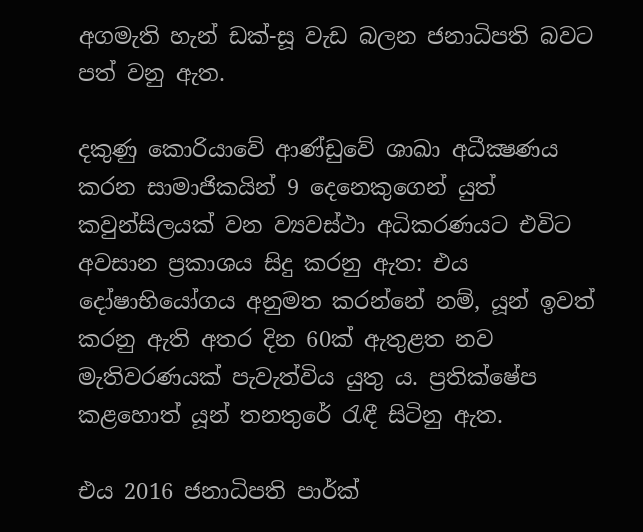අගමැති හැන් ඩක්-සූ වැඩ බලන ජනාධිපති බවට පත් වනු ඇත.

දකුණු කොරියාවේ ආණ්ඩුවේ ශාඛා අධීක්‍ෂණය කරන සාමාජිකයින් 9 දෙනෙකුගෙන් යුත් කවුන්සිලයක් වන ව්‍යවස්ථා අධිකරණයට එවිට අවසාන ප්‍රකාශය සිදු කරනු ඇත: එය දෝෂාභියෝගය අනුමත කරන්නේ නම්, යූන් ඉවත් කරනු ඇති අතර දින 60ක් ඇතුළත නව මැතිවරණයක් පැවැත්විය යුතු ය. ප්‍රතික්ෂේප කළහොත් යූන් තනතුරේ රැඳී සිටිනු ඇත.

එය 2016 ජනාධිපති පාර්ක්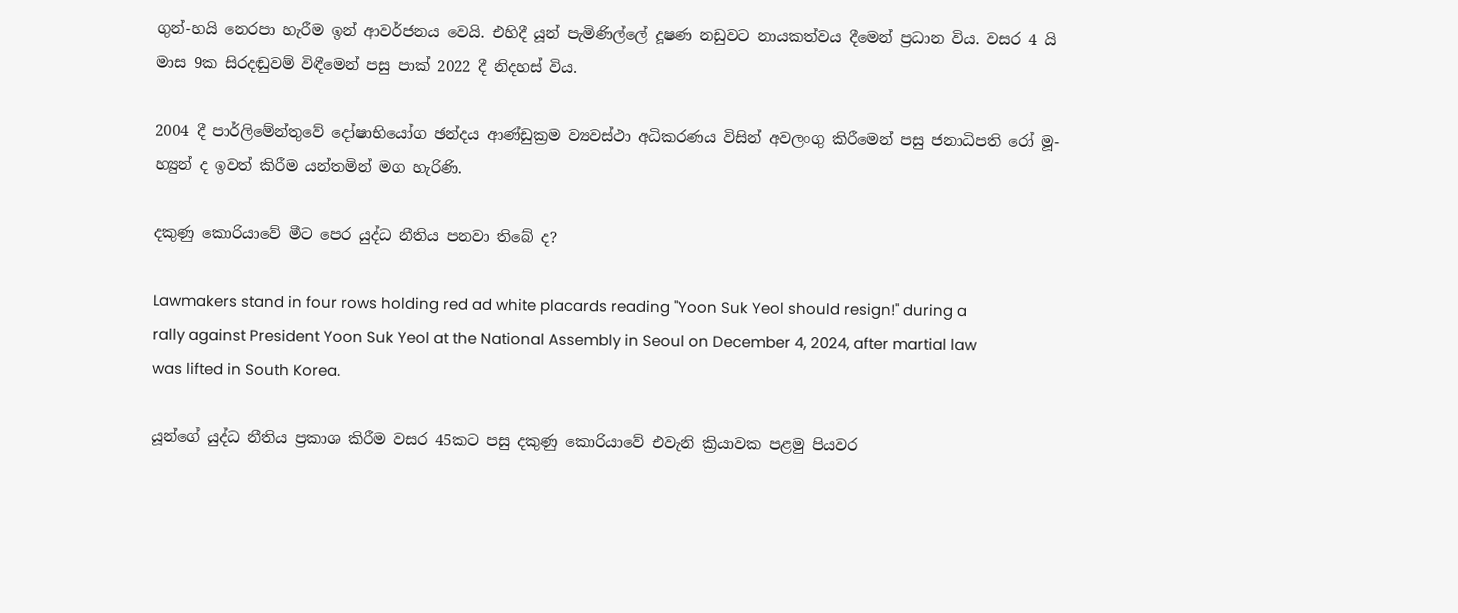ගුන්-හයි නෙරපා හැරීම ඉන් ආවර්ජනය වෙයි. එහිදී යූන් පැමිණිල්ලේ දූෂණ නඩුවට නායකත්වය දීමෙන් ප්‍රධාන විය. වසර 4 යි මාස 9ක සිරදඬුවම් විඳීමෙන් පසු පාක් 2022 දී නිදහස් විය.

2004 දී පාර්ලිමේන්තුවේ දෝෂාභියෝග ඡන්දය ආණ්ඩුක්‍රම ව්‍යවස්ථා අධිකරණය විසින් අවලංගු කිරීමෙන් පසු ජනාධිපති රෝ මූ-හ්‍යුන් ද ඉවත් කිරීම යන්තමින් මග හැරිණි.

දකුණු කොරියාවේ මීට පෙර යුද්ධ නීතිය පනවා තිබේ ද?

Lawmakers stand in four rows holding red ad white placards reading "Yoon Suk Yeol should resign!" during a rally against President Yoon Suk Yeol at the National Assembly in Seoul on December 4, 2024, after martial law was lifted in South Korea.

යූන්ගේ යුද්ධ නීතිය ප්‍රකාශ කිරීම වසර 45කට පසු දකුණු කොරියාවේ එවැනි ක්‍රියාවක පළමු පියවර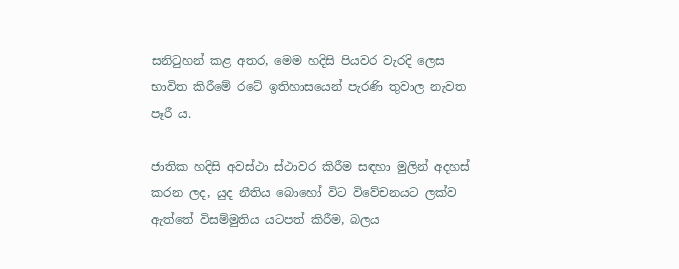සනිටුහන් කළ අතර, මෙම හදිසි පියවර වැරදි ලෙස භාවිත කිරීමේ රටේ ඉතිහාසයෙන් පැරණි තුවාල නැවත පෑරී ය.

ජාතික හදිසි අවස්ථා ස්ථාවර කිරීම සඳහා මුලින් අදහස් කරන ලද, යුද නීතිය බොහෝ විට විවේචනයට ලක්ව ඇත්තේ විසම්මුතිය යටපත් කිරීම, බලය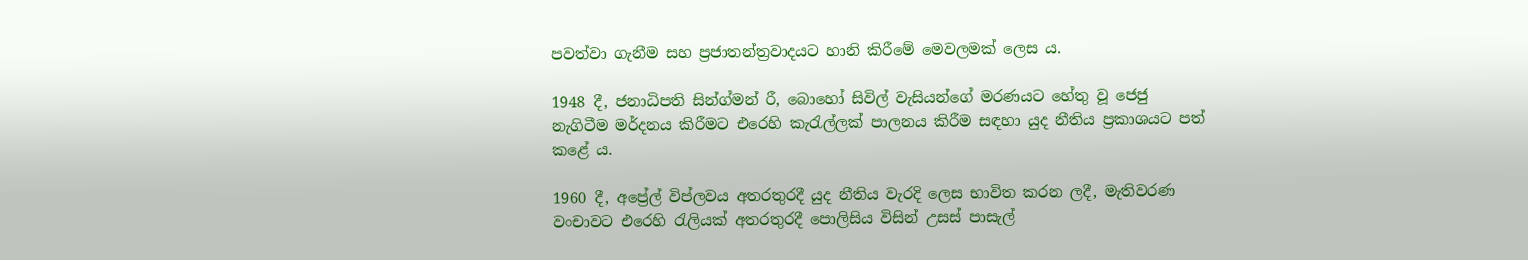පවත්වා ගැනීම සහ ප්‍රජාතන්ත්‍රවාදයට හානි කිරීමේ මෙවලමක් ලෙස ය.

1948 දී, ජනාධිපති සින්ග්මන් රී, බොහෝ සිවිල් වැසියන්ගේ මරණයට හේතු වූ ජෙජු නැගිටීම මර්දනය කිරීමට එරෙහි කැරැල්ලක් පාලනය කිරීම සඳහා යුද නීතිය ප්‍රකාශයට පත් කළේ ය.

1960 දී, අප්‍රේල් විප්ලවය අතරතුරදී යුද නීතිය වැරදි ලෙස භාවිත කරන ලදී, මැතිවරණ වංචාවට එරෙහි රැලියක් අතරතුරදී පොලිසිය විසින් උසස් පාසැල්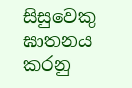සිසුවෙකු ඝාතනය කරනු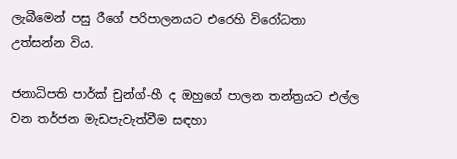ලැබීමෙන් පසු රීගේ පරිපාලනයට එරෙහි විරෝධතා උත්සන්න විය.

ජනාධිපති පාර්ක් චුන්ග්-හී ද ඔහුගේ පාලන තන්ත්‍රයට එල්ල වන තර්ජන මැඩපැවැත්වීම සඳහා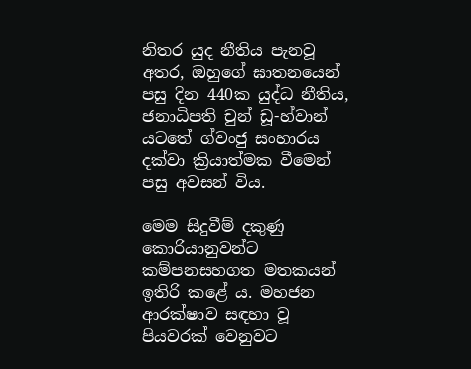නිතර යුද නීතිය පැනවූ අතර, ඔහුගේ ඝාතනයෙන් පසු දින 440ක යුද්ධ නීතිය, ජනාධිපති චුන් ඩූ-හ්වාන් යටතේ ග්වංජු සංහාරය දක්වා ක්‍රියාත්මක වීමෙන් පසු අවසන් විය.

මෙම සිදුවීම් දකුණු කොරියානුවන්ට කම්පනසහගත මතකයන් ඉතිරි කළේ ය. මහජන ආරක්ෂාව සඳහා වූ පියවරක් වෙනුවට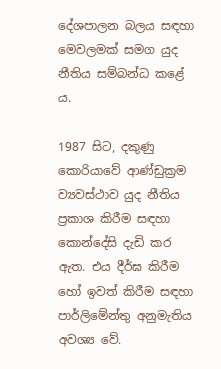දේශපාලන බලය සඳහා මෙවලමක් සමග යුද නීතිය සම්බන්ධ කළේ ය.

1987 සිට, දකුණු කොරියාවේ ආණ්ඩුක්‍රම ව්‍යවස්ථාව යුද නීතිය ප්‍රකාශ කිරීම සඳහා කොන්දේසි දැඩි කර ඇත. එය දීර්ඝ කිරීම හෝ ඉවත් කිරීම සඳහා පාර්ලිමේන්තු අනුමැතිය අවශ්‍ය වේ.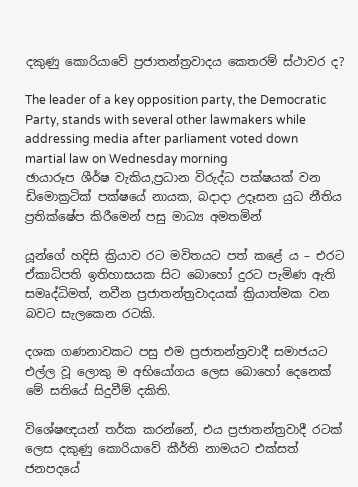දකුණු කොරියාවේ ප්‍රජාතන්ත්‍රවාදය කෙතරම් ස්ථාවර ද?

The leader of a key opposition party, the Democratic Party, stands with several other lawmakers while addressing media after parliament voted down martial law on Wednesday morning
ඡායාරූප ශීර්ෂ වැකිය,ප්‍රධාන විරුද්ධ පක්ෂයක් වන ඩිමොක්‍රටික් පක්ෂයේ නායක, බදාදා උදෑසන යුධ නීතිය ප්‍රතික්ෂේප කිරීමෙන් පසු මාධ්‍ය අමතමින්

යූන්ගේ හදිසි ක්‍රියාව රට මවිතයට පත් කළේ ය – එරට ඒකාධිපති ඉතිහාසයක සිට බොහෝ දුරට පැමිණ ඇති සමෘද්ධිමත්, නවීන ප්‍රජාතන්ත්‍රවාදයක් ක්‍රියාත්මක වන බවට සැලකෙන රටකි.

දශක ගණනාවකට පසු එම ප්‍රජාතන්ත්‍රවාදී සමාජයට එල්ල වූ ලොකු ම අභියෝගය ලෙස බොහෝ දෙනෙක් මේ සතියේ සිදුවීම් දකිති.

විශේෂඥයන් තර්ක කරන්නේ, එය ප්‍රජාතන්ත්‍රවාදී රටක් ලෙස දකුණු කොරියාවේ කීර්ති නාමයට එක්සත් ජනපදයේ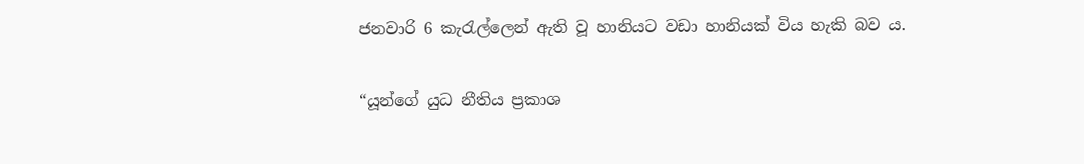ජනවාරි 6 කැරැල්ලෙන් ඇති වූ හානියට වඩා හානියක් විය හැකි බව ය.

“යූන්ගේ යුධ නීතිය ප්‍රකාශ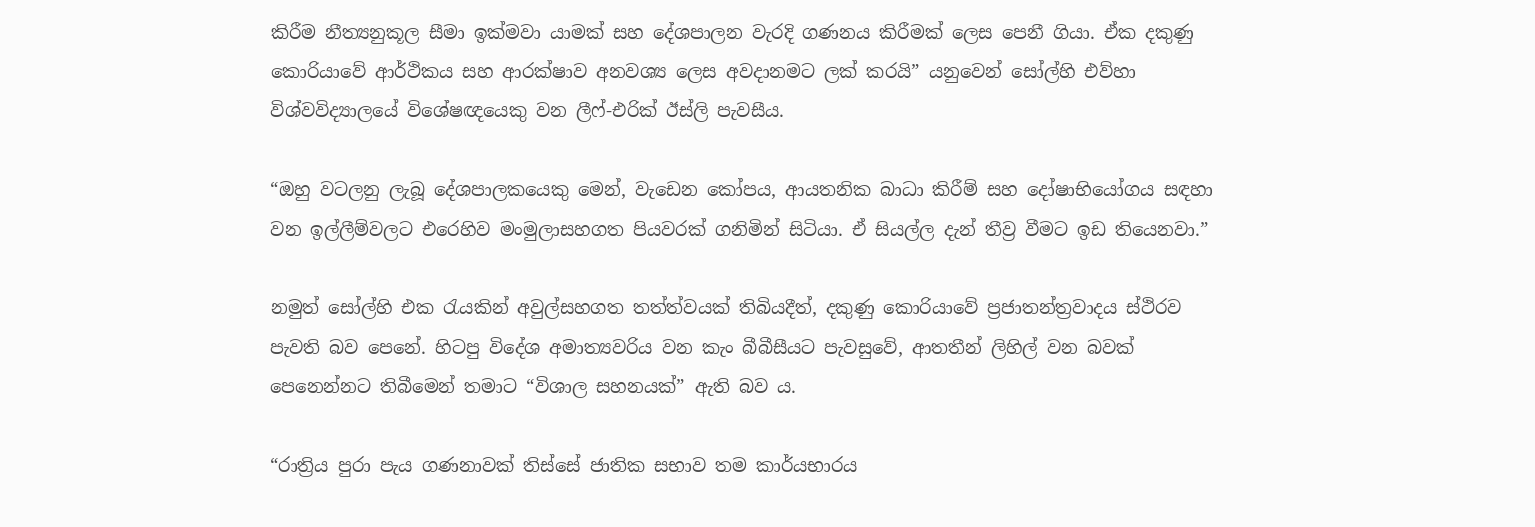කිරීම නීත්‍යනුකූල සීමා ඉක්මවා යාමක් සහ දේශපාලන වැරදි ගණනය කිරීමක් ලෙස පෙනී ගියා. ඒක දකුණු කොරියාවේ ආර්ථිකය සහ ආරක්ෂාව අනවශ්‍ය ලෙස අවදානමට ලක් කරයි” යනුවෙන් සෝල්හි එව්හා විශ්වවිද්‍යාලයේ විශේෂඥයෙකු වන ලීෆ්-එරික් ඊස්ලි පැවසීය.

“ඔහු වටලනු ලැබූ දේශපාලකයෙකු මෙන්, වැඩෙන කෝපය, ආයතනික බාධා කිරීම් සහ දෝෂාභියෝගය සඳහා වන ඉල්ලීම්වලට එරෙහිව මංමුලාසහගත පියවරක් ගනිමින් සිටියා. ඒ සියල්ල දැන් තීව්‍ර වීමට ඉඩ තියෙනවා.”

නමුත් සෝල්හි එක රැයකින් අවුල්සහගත තත්ත්වයක් තිබියදීත්, දකුණු කොරියාවේ ප්‍රජාතන්ත්‍රවාදය ස්ථිරව පැවති බව පෙනේ. හිටපු විදේශ අමාත්‍යවරිය වන කැං බීබීසීයට පැවසුවේ, ආතතීන් ලිහිල් වන බවක් පෙනෙන්නට තිබීමෙන් තමාට “විශාල සහනයක්” ඇති බව ය.

“රාත්‍රිය පුරා පැය ගණනාවක් තිස්සේ ජාතික සභාව තම කාර්යභාරය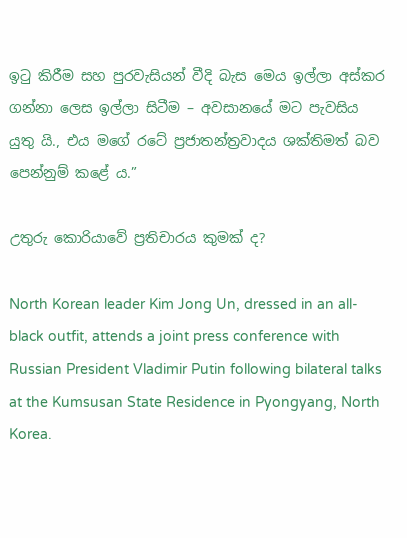ඉටු කිරීම සහ පුරවැසියන් වීදි බැස මෙය ඉල්ලා අස්කර ගන්නා ලෙස ඉල්ලා සිටීම – අවසානයේ මට පැවසිය යුතු යි., එය මගේ රටේ ප්‍රජාතන්ත්‍රවාදය ශක්තිමත් බව පෙන්නුම් කළේ ය.”

උතුරු කොරියාවේ ප්‍රතිචාරය කුමක් ද?

North Korean leader Kim Jong Un, dressed in an all-black outfit, attends a joint press conference with Russian President Vladimir Putin following bilateral talks at the Kumsusan State Residence in Pyongyang, North Korea.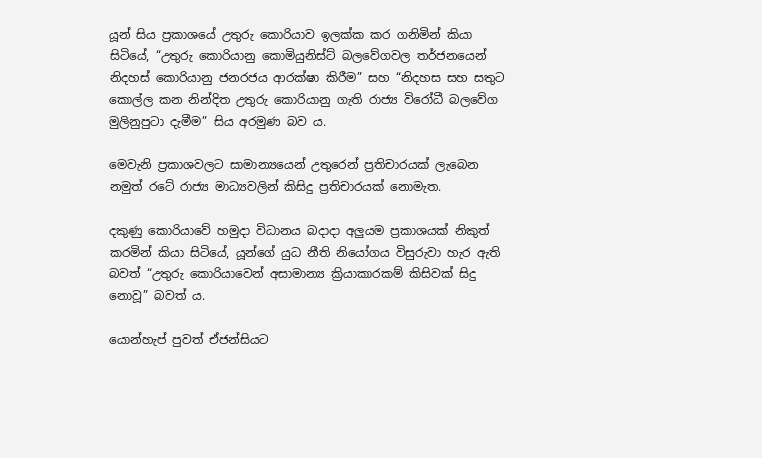යූන් සිය ප්‍රකාශයේ උතුරු කොරියාව ඉලක්ක කර ගනිමින් කියා සිටියේ, “උතුරු කොරියානු කොමියුනිස්ට් බලවේගවල තර්ජනයෙන් නිදහස් කොරියානු ජනරජය ආරක්ෂා කිරීම” සහ “නිදහස සහ සතුට කොල්ල කන නින්දිත උතුරු කොරියානු ගැති රාජ්‍ය විරෝධී බලවේග මුලිනුපුටා දැමීම” සිය අරමුණ බව ය.

මෙවැනි ප්‍රකාශවලට සාමාන්‍යයෙන් උතුරෙන් ප්‍රතිචාරයක් ලැබෙන නමුත් රටේ රාජ්‍ය මාධ්‍යවලින් කිසිදු ප්‍රතිචාරයක් නොමැත.

දකුණු කොරියාවේ හමුදා විධානය බදාදා අලුයම ප්‍රකාශයක් නිකුත් කරමින් කියා සිටියේ, යූන්ගේ යුධ නීති නියෝගය විසුරුවා හැර ඇති බවත් “උතුරු කොරියාවෙන් අසාමාන්‍ය ක්‍රියාකාරකම් කිසිවක් සිදු නොවූ” බවත් ය.

යොන්හැප් පුවත් ඒජන්සියට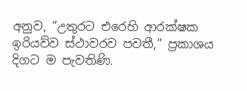අනුව, “උතුරට එරෙහි ආරක්ෂක ඉරියව්ව ස්ථාවරව පවතී,” ප්‍රකාශය දිගට ම පැවතිණි.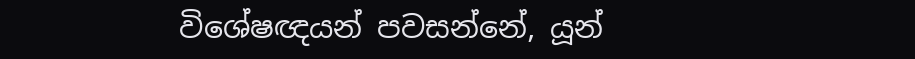විශේෂඥයන් පවසන්නේ, යූන්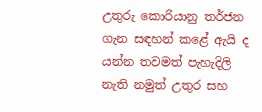උතුරු කොරියානු තර්ජන ගැන සඳහන් කළේ ඇයි ද යන්න තවමත් පැහැදිලි නැති නමුත් උතුර සහ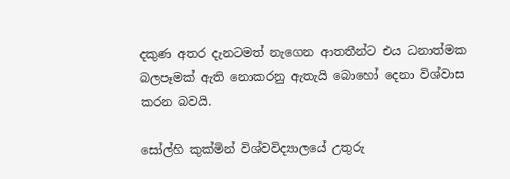දකුණ අතර දැනටමත් නැගෙන ආතතීන්ට එය ධනාත්මක බලපෑමක් ඇති නොකරනු ඇතැයි බොහෝ දෙනා විශ්වාස කරන බවයි.

සෝල්හි කුක්මින් විශ්වවිද්‍යාලයේ උතුරු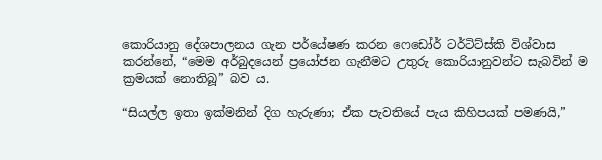කොරියානු දේශපාලනය ගැන පර්යේෂණ කරන ෆෙඩෝර් ටර්ටිට්ස්කි විශ්වාස කරන්නේ, “මෙම අර්බුදයෙන් ප්‍රයෝජන ගැනීමට උතුරු කොරියානුවන්ට සැබවින් ම ක්‍රමයක් නොතිබූ” බව ය.

“සියල්ල ඉතා ඉක්මනින් දිග හැරුණා; ඒක පැවතියේ පැය කිහිපයක් පමණයි,”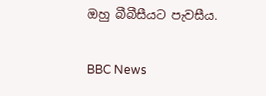ඔහු බීබීසීයට පැවසීය.

BBC News